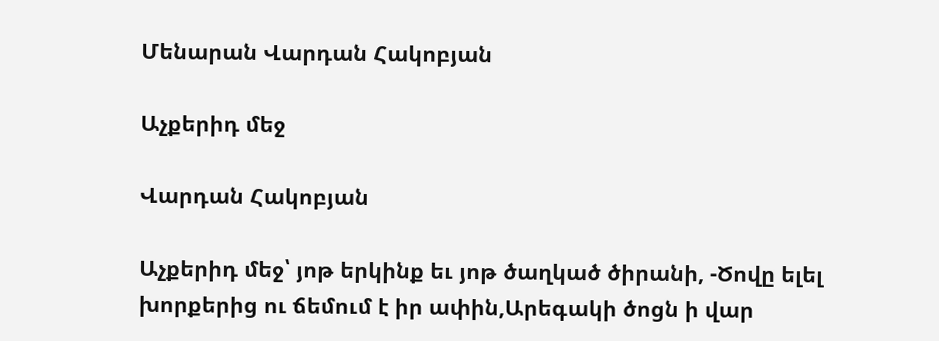Մենարան Վարդան Հակոբյան

Աչքերիդ մեջ

Վարդան Հակոբյան

Աչքերիդ մեջ՝ յոթ երկինք եւ յոթ ծաղկած ծիրանի, -Ծովը ելել խորքերից ու ճեմում է իր ափին,Արեգակի ծոցն ի վար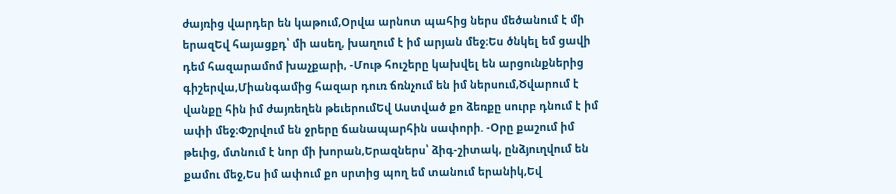ժայռից վարդեր են կաթում,Օրվա արնոտ պահից ներս մեծանում է մի երազԵվ հայացքդ՝ մի ասեղ, խաղում է իմ արյան մեջ։Ես ծնկել եմ ցավի դեմ հազարամոմ խաչքարի, -Մութ հուշերը կախվել են արցունքներից գիշերվա,Միանգամից հազար դուռ ճռնչում են իմ ներսում,Ծվարում է վանքը հին իմ ժայռեղեն թեւերումԵվ Աստված քո ձեռքը սուրբ դնում է իմ ափի մեջ։Փշրվում են ջրերը ճանապարհին սափորի. -Օրը քաշում իմ թեւից, մտնում է նոր մի խորան,Երազներս՝ ձիգ-շիտակ, ընձյուղվում են քամու մեջ,Ես իմ ափում քո սրտից պող եմ տանում երանիկ,Եվ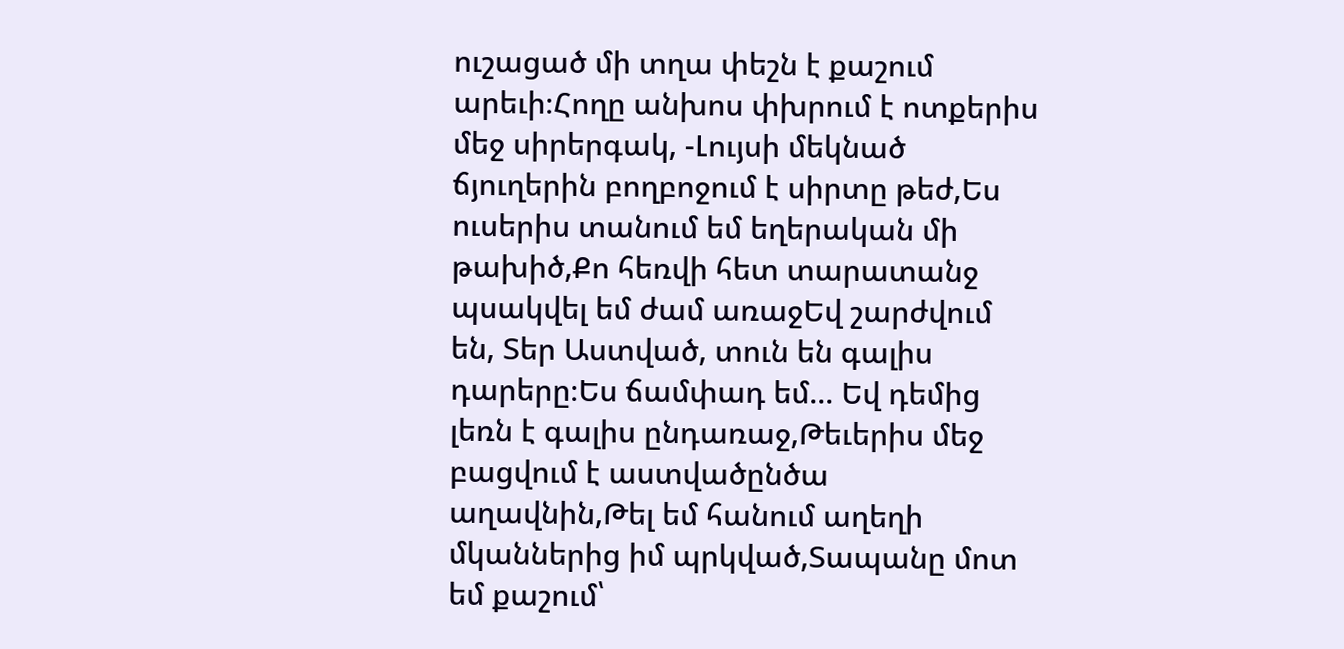ուշացած մի տղա փեշն է քաշում արեւի։Հողը անխոս փխրում է ոտքերիս մեջ սիրերգակ, -Լույսի մեկնած ճյուղերին բողբոջում է սիրտը թեժ,Ես ուսերիս տանում եմ եղերական մի թախիծ,Քո հեռվի հետ տարատանջ պսակվել եմ ժամ առաջԵվ շարժվում են, Տեր Աստված, տուն են գալիս դարերը։Ես ճամփադ եմ... Եվ դեմից լեռն է գալիս ընդառաջ,Թեւերիս մեջ բացվում է աստվածընծա աղավնին,Թել եմ հանում աղեղի մկաններից իմ պրկված,Տապանը մոտ եմ քաշում՝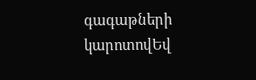գագաթների կարոտովԵվ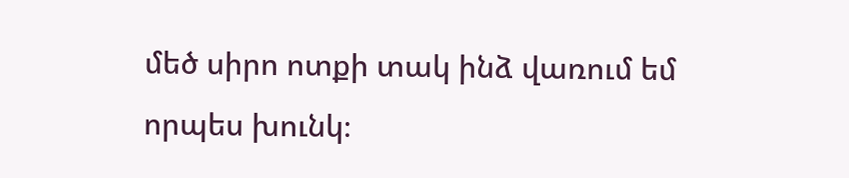մեծ սիրո ոտքի տակ ինձ վառում եմ որպես խունկ։